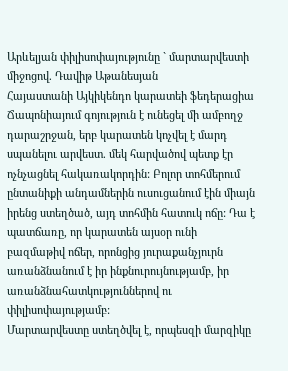Արևելյան փիլիսոփայությունը ` մարտարվեստի միջոցով. Դավիթ Աթանեսյան
Հայաստանի Այկիկենդո կարատեի ֆեդերացիա
Ճապոնիայում գոյություն է ունեցել մի ամբողջ դարաշրջան, երբ կարատեն կոչվել է մարդ սպանելու արվեստ. մեկ հարվածով պետք էր ոչնչացնել հակառակորդին: Բոլոր տոհմերում ընտանիքի անդամներին ուսուցանում էին միայն իրենց ստեղծած, այդ տոհմին հատուկ ոճը: Դա է պատճառը, որ կարատեն այսօր ունի բազմաթիվ ոճեր, որոնցից յուրաքանչյուրն առանձնանում է իր ինքնուրույնությամբ, իր առանձնահատկություններով ու փիլիսոփայությամբ:
Մարտարվեստը ստեղծվել է, որպեսզի մարզիկը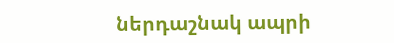ներդաշնակ ապրի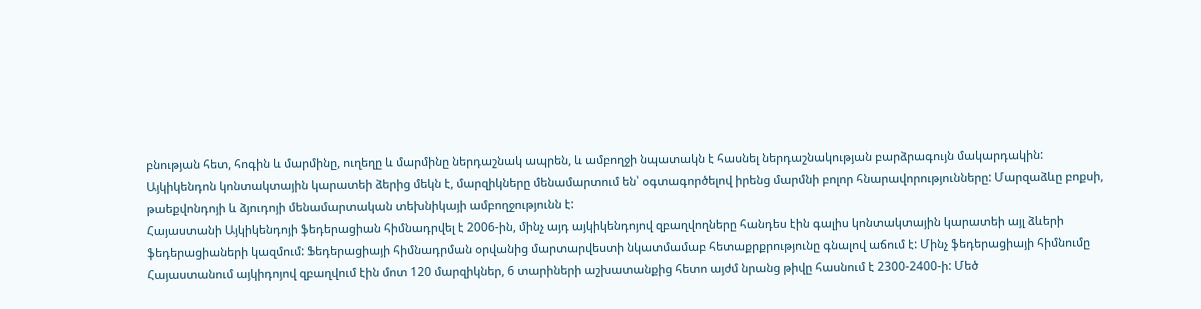բնության հետ, հոգին և մարմինը, ուղեղը և մարմինը ներդաշնակ ապրեն, և ամբողջի նպատակն է հասնել ներդաշնակության բարձրագույն մակարդակին:
Այկիկենդոն կոնտակտային կարատեի ձերից մեկն է, մարզիկները մենամարտում են՝ օգտագործելով իրենց մարմնի բոլոր հնարավորությունները: Մարզաձևը բոքսի, թաեքվոնդոյի և ձյուդոյի մենամարտական տեխնիկայի ամբողջությունն է:
Հայաստանի Այկիկենդոյի ֆեդերացիան հիմնադրվել է 2006-ին, մինչ այդ այկիկենդոյով զբաղվողները հանդես էին գալիս կոնտակտային կարատեի այլ ձևերի ֆեդերացիաների կազմում: Ֆեդերացիայի հիմնադրման օրվանից մարտարվեստի նկատմամաբ հետաքրքրությունը գնալով աճում է: Մինչ ֆեդերացիայի հիմնումը Հայաստանում այկիդոյով զբաղվում էին մոտ 120 մարզիկներ, 6 տարիների աշխատանքից հետո այժմ նրանց թիվը հասնում է 2300-2400-ի: Մեծ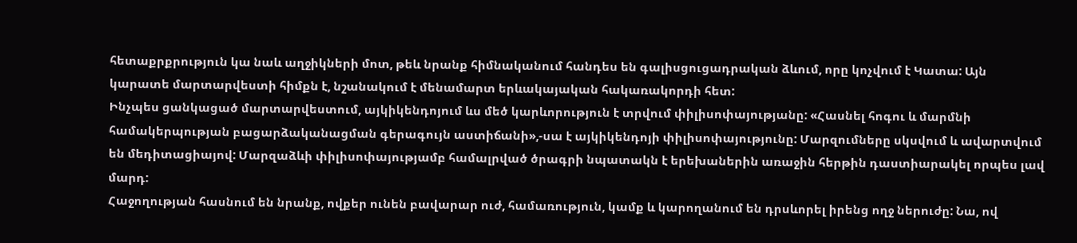հետաքրքրություն կա նաև աղջիկների մոտ, թեև նրանք հիմնականում հանդես են գալիսցուցադրական ձևում, որը կոչվում է Կատա: Այն կարատե մարտարվեստի հիմքն է, նշանակում է մենամարտ երևակայական հակառակորդի հետ:
Ինչպես ցանկացած մարտարվեստում, այկիկենդոյում ևս մեծ կարևորություն է տրվում փիլիսոփայությանը: «Հասնել հոգու և մարմնի համակերպության բացարձականացման գերագույն աստիճանի»,-սա է այկիկենդոյի փիլիսոփայությունը: Մարզումները սկսվում և ավարտվում են մեդիտացիայով: Մարզաձևի փիլիսոփայությամբ համալրված ծրագրի նպատակն է երեխաներին առաջին հերթին դաստիարակել որպես լավ մարդ:
Հաջողության հասնում են նրանք, ովքեր ունեն բավարար ուժ, համառություն, կամք և կարողանում են դրսևորել իրենց ողջ ներուժը: Նա, ով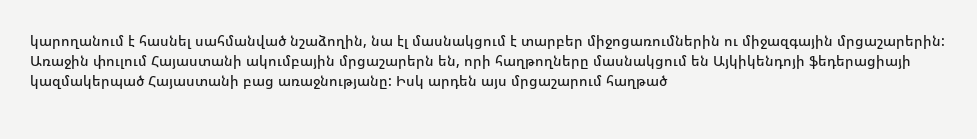կարողանում է հասնել սահմանված նշաձողին, նա էլ մասնակցում է տարբեր միջոցառումներին ու միջազգային մրցաշարերին: Առաջին փուլում Հայաստանի ակումբային մրցաշարերն են, որի հաղթողները մասնակցում են Այկիկենդոյի ֆեդերացիայի կազմակերպած Հայաստանի բաց առաջնությանը: Իսկ արդեն այս մրցաշարում հաղթած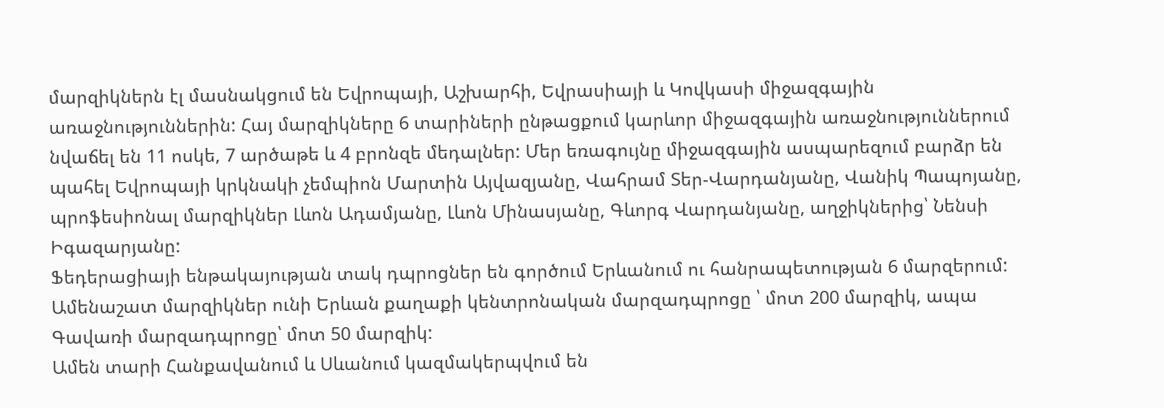մարզիկներն էլ մասնակցում են Եվրոպայի, Աշխարհի, Եվրասիայի և Կովկասի միջազգային առաջնություններին: Հայ մարզիկները 6 տարիների ընթացքում կարևոր միջազգային առաջնություններում նվաճել են 11 ոսկե, 7 արծաթե և 4 բրոնզե մեդալներ: Մեր եռագույնը միջազգային ասպարեզում բարձր են պահել Եվրոպայի կրկնակի չեմպիոն Մարտին Այվազյանը, Վահրամ Տեր-Վարդանյանը, Վանիկ Պապոյանը, պրոֆեսիոնալ մարզիկներ Լևոն Ադամյանը, Լևոն Մինասյանը, Գևորգ Վարդանյանը, աղջիկներից՝ Նենսի Իգազարյանը:
Ֆեդերացիայի ենթակայության տակ դպրոցներ են գործում Երևանում ու հանրապետության 6 մարզերում: Ամենաշատ մարզիկներ ունի Երևան քաղաքի կենտրոնական մարզադպրոցը ՝ մոտ 200 մարզիկ, ապա Գավառի մարզադպրոցը՝ մոտ 50 մարզիկ:
Ամեն տարի Հանքավանում և Սևանում կազմակերպվում են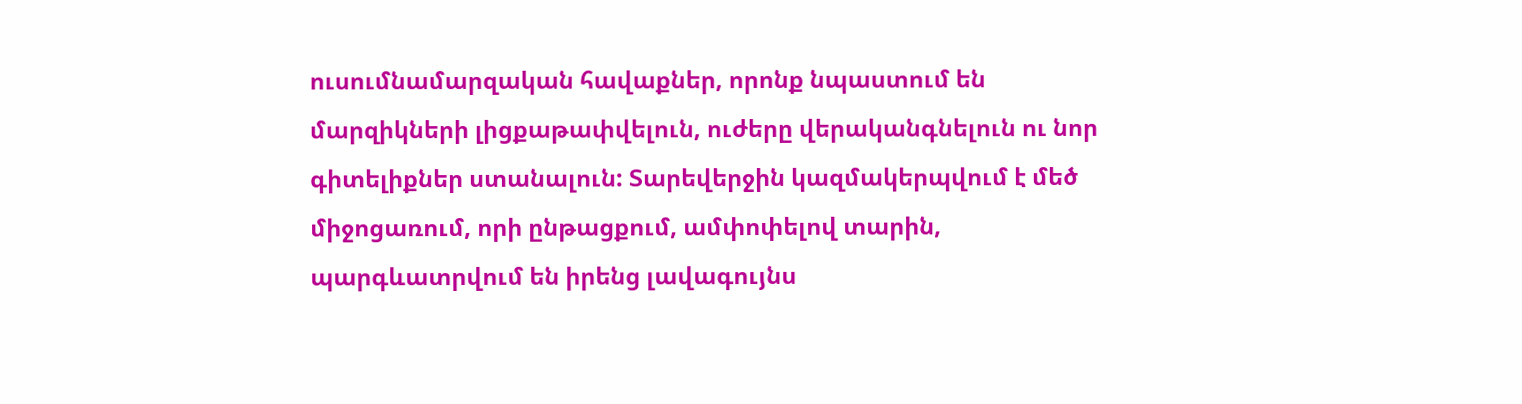ուսումնամարզական հավաքներ, որոնք նպաստում են մարզիկների լիցքաթափվելուն, ուժերը վերականգնելուն ու նոր գիտելիքներ ստանալուն: Տարեվերջին կազմակերպվում է մեծ միջոցառում, որի ընթացքում, ամփոփելով տարին, պարգևատրվում են իրենց լավագույնս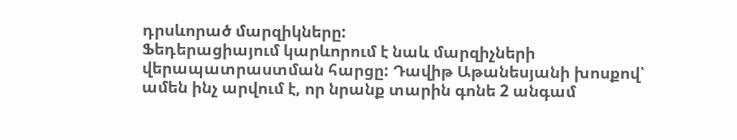դրսևորած մարզիկները:
Ֆեդերացիայում կարևորում է նաև մարզիչների վերապատրաստման հարցը: Դավիթ Աթանեսյանի խոսքով՝ ամեն ինչ արվում է, որ նրանք տարին գոնե 2 անգամ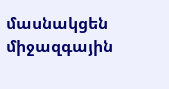մասնակցեն միջազգային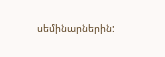սեմինարներին: